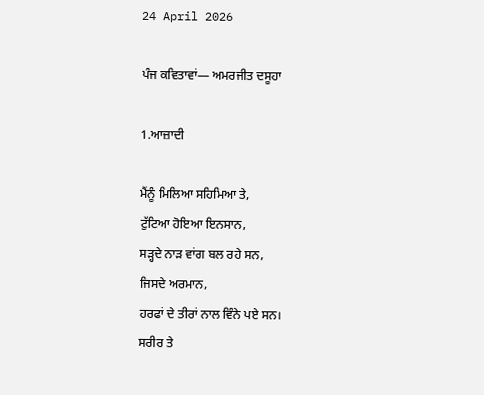24 April 2026

ਪੰਜ ਕਵਿਤਾਵਾਂ— ਅਮਰਜੀਤ ਦਸੂਹਾ

1.ਆਜ਼ਾਦੀ

ਮੈਂਨੂੰ ਮਿਲਿਆ ਸਹਿਮਿਆ ਤੇ,
ਟੁੱਟਿਆ ਹੋਇਆ ਇਨਸਾਨ,
ਸੜ੍ਹਦੇ ਨਾੜ ਵਾਂਗ ਬਲ ਰਹੇ ਸਨ,
ਜਿਸਦੇ ਅਰਮਾਨ,
ਹਰਫਾਂ ਦੇ ਤੀਰਾਂ ਨਾਲ ਵਿੰਨੇ ਪਏ ਸਨ।
ਸਰੀਰ ਤੇ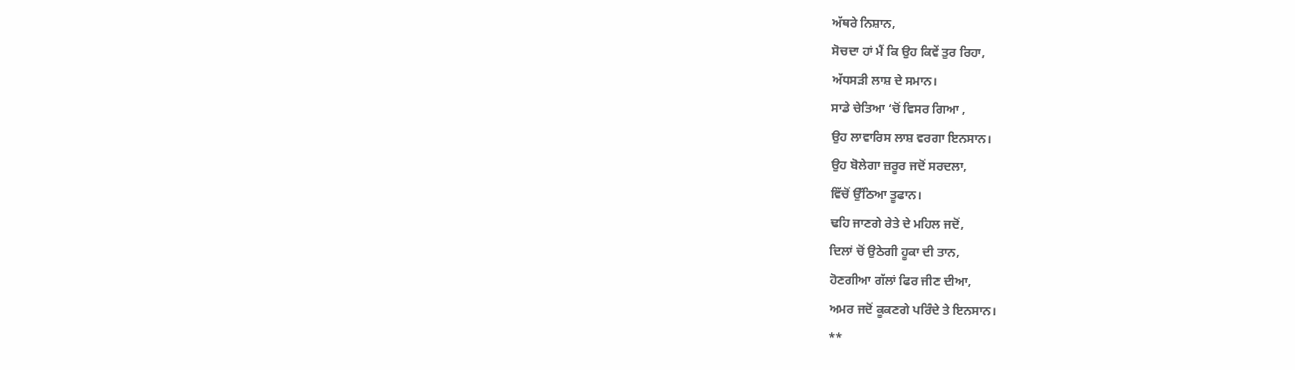ਅੱਥਰੇ ਨਿਸ਼ਾਨ,
ਸੋਚਦਾ ਹਾਂ ਮੈਂ ਕਿ ਉਹ ਕਿਵੇਂ ਤੁਰ ਰਿਹਾ,
ਅੱਧਸੜੀ ਲਾਸ਼ ਦੇ ਸਮਾਨ।
ਸਾਡੇ ਚੇਤਿਆ ‘ਚੋਂ ਵਿਸਰ ਗਿਆ ,
ਉਹ ਲਾਵਾਰਿਸ ਲਾਸ਼ ਵਰਗਾ ਇਨਸਾਨ।
ਉਹ ਬੋਲੇਗਾ ਜ਼ਰੂਰ ਜਦੋਂ ਸਰਦਲਾ,
ਵਿੱਚੋਂ ਉੱਠਿਆ ਤੂਫਾਨ।
ਢਹਿ ਜਾਣਗੇ ਰੇਤੇ ਦੇ ਮਹਿਲ ਜਦੋਂ,
ਦਿਲਾਂ ਚੋਂ ਉਠੇਗੀ ਹੂਕਾ ਦੀ ਤਾਨ,
ਹੋਣਗੀਆ ਗੱਲਾਂ ਫਿਰ ਜੀਣ ਦੀਆ,
ਅਮਰ ਜਦੋਂ ਕੂਕਣਗੇ ਪਰਿੰਦੇ ਤੇ ਇਨਸਾਨ।
**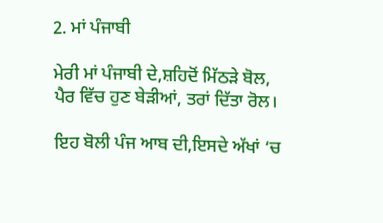2. ਮਾਂ ਪੰਜਾਬੀ

ਮੇਰੀ ਮਾਂ ਪੰਜਾਬੀ ਦੇ,ਸ਼ਹਿਦੋਂ ਮਿੱਠੜੇ ਬੋਲ,
ਪੈਰ ਵਿੱਚ ਹੁਣ ਬੇੜੀਆਂ, ਤਰਾਂ ਦਿੱਤਾ ਰੋਲ।

ਇਹ ਬੋਲੀ ਪੰਜ ਆਬ ਦੀ,ਇਸਦੇ ਅੱਖਾਂ ‘ਚ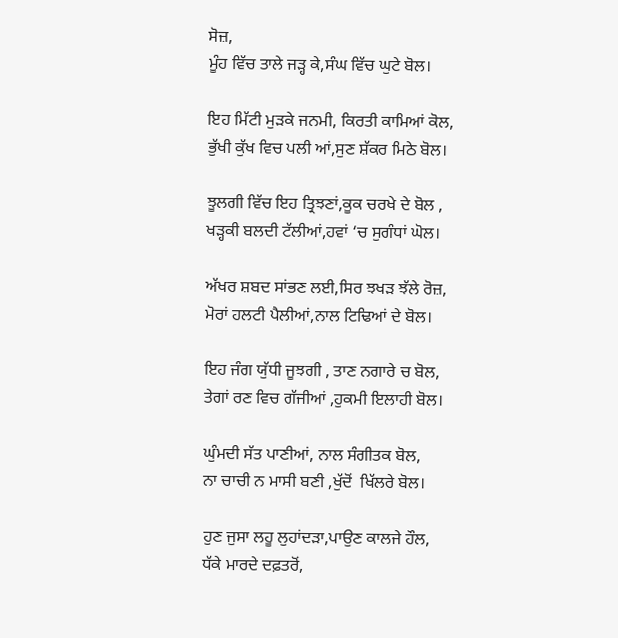ਸੋਜ਼,
ਮੂੰਹ ਵਿੱਚ ਤਾਲੇ ਜੜ੍ਹ ਕੇ,ਸੰਘ ਵਿੱਚ ਘੁਟੇ ਬੋਲ।

ਇਹ ਮਿੱਟੀ ਮੁੜਕੇ ਜਨਮੀ, ਕਿਰਤੀ ਕਾਮਿਆਂ ਕੋਲ,
ਭੁੱਖੀ ਕੁੱਖ ਵਿਚ ਪਲੀ ਆਂ,ਸੁਣ ਸ਼ੱਕਰ ਮਿਠੇ ਬੋਲ।

ਝੂਲਗੀ ਵਿੱਚ ਇਹ ਤ੍ਰਿਝਣਾਂ,ਕੂਕ ਚਰਖੇ ਦੇ ਬੋਲ ,
ਖੜ੍ਹਕੀ ਬਲਦੀ ਟੱਲੀਆਂ,ਹਵਾਂ ‘ਚ ਸੁਗੰਧਾਂ ਘੋਲ।

ਅੱਖਰ ਸ਼ਬਦ ਸਾਂਭਣ ਲਈ,ਸਿਰ ਝਖੜ ਝੱਲੇ ਰੋਜ਼,
ਮੋਰਾਂ ਹਲਟੀ ਪੈਲੀਆਂ,ਨਾਲ ਟਿਢਿਆਂ ਦੇ ਬੋਲ।

ਇਹ ਜੰਗ ਯੁੱਧੀ ਜੂਝਗੀ , ਤਾਣ ਨਗਾਰੇ ਚ ਬੋਲ,
ਤੇਗਾਂ ਰਣ ਵਿਚ ਗੱਜੀਆਂ ,ਹੁਕਮੀ ਇਲਾਹੀ ਬੋਲ।

ਘੁੰਮਦੀ ਸੱਤ ਪਾਣੀਆਂ, ਨਾਲ ਸੰਗੀਤਕ ਬੋਲ,
ਨਾ ਚਾਚੀ ਨ ਮਾਸੀ ਬਣੀ ,ਖੁੱਦੋਂ  ਖਿੱਲਰੇ ਬੋਲ।

ਹੁਣ ਜੁਸਾ ਲਹੂ ਲੁਹਾਂਦੜਾ,ਪਾਉਣ ਕਾਲਜੇ ਹੌਲ,
ਧੱਕੇ ਮਾਰਦੇ ਦਫ਼ਤਰੋਂ,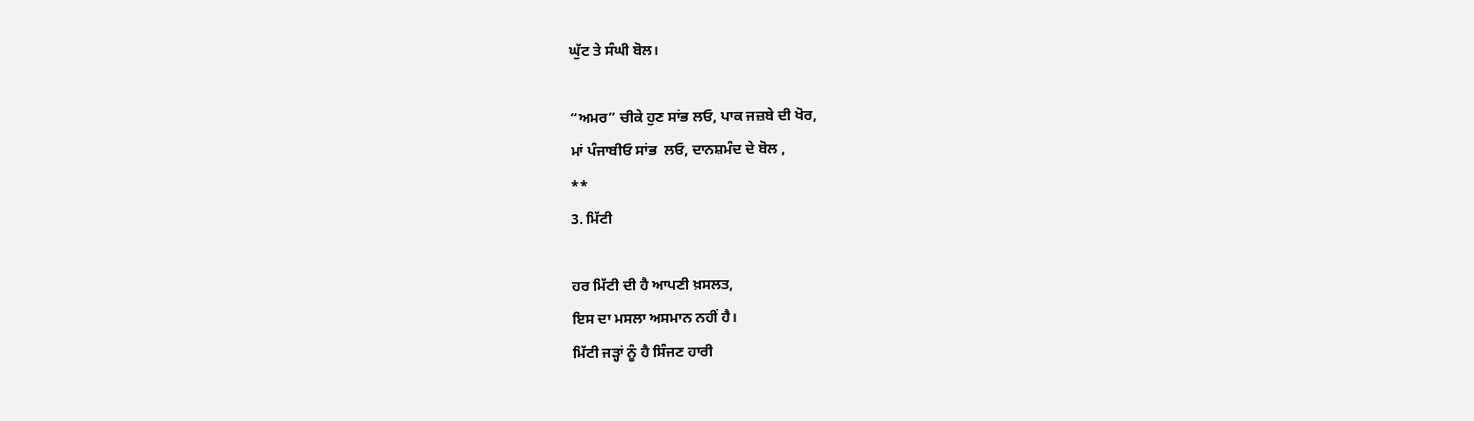ਘੁੱਟ ਤੇ ਸੰਘੀ ਬੋਲ।

“ਅਮਰ” ਚੀਕੇ ਹੁਣ ਸਾਂਭ ਲਓ, ਪਾਕ ਜਜ਼ਬੇ ਦੀ ਖੋਰ,
ਮਾਂ ਪੰਜਾਬੀਓ ਸਾਂਭ  ਲਓ, ਦਾਨਸ਼ਮੰਦ ਦੇ ਬੋਲ ,
**
3. ਮਿੱਟੀ

ਹਰ ਮਿੱਟੀ ਦੀ ਹੈ ਆਪਣੀ ਖ਼ਸਲਤ,
ਇਸ ਦਾ ਮਸਲਾ ਅਸਮਾਨ ਨਹੀਂ ਹੈ।
ਮਿੱਟੀ ਜੜ੍ਹਾਂ ਨੂੰ ਹੈ ਸਿੰਜਣ ਹਾਰੀ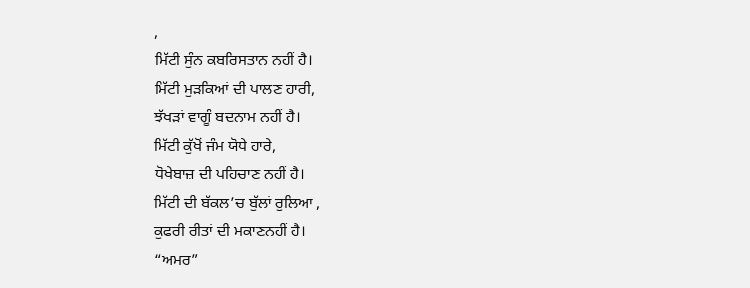,
ਮਿੱਟੀ ਸੁੰਨ ਕਬਰਿਸਤਾਨ ਨਹੀਂ ਹੈ।
ਮਿੱਟੀ ਮੁੜਕਿਆਂ ਦੀ ਪਾਲਣ ਹਾਰੀ,
ਝੱਖੜਾਂ ਵਾਗੂੰ ਬਦਨਾਮ ਨਹੀਂ ਹੈ।
ਮਿੱਟੀ ਕੁੱਖੋਂ ਜੰਮ ਯੋਧੇ ਹਾਰੇ,
ਧੋਖੇਬਾਜ਼ ਦੀ ਪਹਿਚਾਣ ਨਹੀਂ ਹੈ।
ਮਿੱਟੀ ਦੀ ਬੱਕਲ’ਚ ਬੁੱਲਾਂ ਰੁਲਿਆ ,
ਕੁਫਰੀ ਰੀਤਾਂ ਦੀ ਮਕਾਣਨਹੀਂ ਹੈ।
“ਅਮਰ”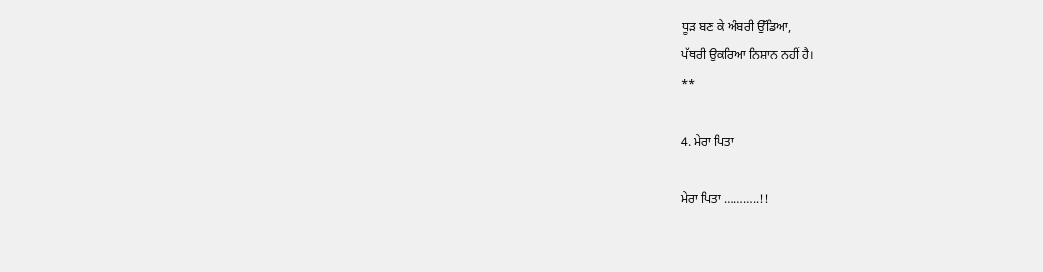ਧੂੜ ਬਣ ਕੇ ਅੰਬਰੀ ਉੱਡਿਆ,
ਪੱਥਰੀ ਉਕਰਿਆ ਨਿਸ਼ਾਨ ਨਹੀਂ ਹੈ।
**

4. ਮੇਰਾ ਪਿਤਾ

ਮੇਰਾ ਪਿਤਾ ………..!!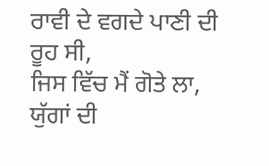ਰਾਵੀ ਦੇ ਵਗਦੇ ਪਾਣੀ ਦੀ ਰੂਹ ਸੀ,
ਜਿਸ ਵਿੱਚ ਮੈਂ ਗੋਤੇ ਲਾ,
ਯੁੱਗਾਂ ਦੀ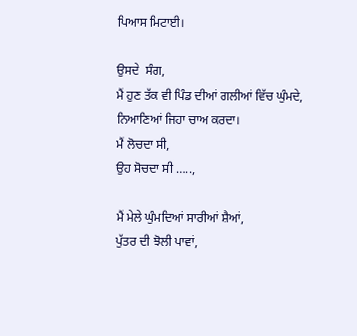ਪਿਆਸ ਮਿਟਾਈ।

ਉਸਦੇ  ਸੰਗ,
ਮੈਂ ਹੁਣ ਤੱਕ ਵੀ ਪਿੰਡ ਦੀਆਂ ਗਲੀਆਂ ਵਿੱਚ ਘੁੰਮਦੇ,
ਨਿਆਣਿਆਂ ਜਿਹਾ ਚਾਅ ਕਰਦਾ।
ਮੈਂ ਲੋਚਦਾ ਸੀ,
ਉਹ ਸੋਚਦਾ ਸੀ …..,

ਮੈਂ ਮੇਲੇ ਘੁੰਮਦਿਆਂ ਸਾਰੀਆਂ ਸ਼ੈਆਂ,
ਪੁੱਤਰ ਦੀ ਝੋਲੀ ਪਾਵਾਂ,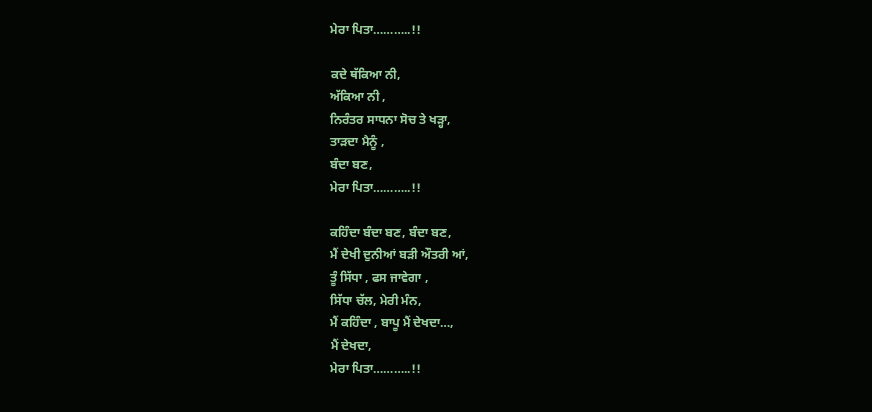ਮੇਰਾ ਪਿਤਾ………..!!

ਕਦੇ ਥੱਕਿਆ ਨੀ,
ਅੱਕਿਆ ਨੀ ,
ਨਿਰੰਤਰ ਸਾਧਨਾ ਸੋਚ ਤੇ ਖੜ੍ਹਾ,
ਤਾੜਦਾ ਮੈਨੂੰ ,
ਬੰਦਾ ਬਣ,
ਮੇਰਾ ਪਿਤਾ………..!!

ਕਹਿੰਦਾ ਬੰਦਾ ਬਣ, ਬੰਦਾ ਬਣ,
ਮੈਂ ਦੇਖੀ ਦੁਨੀਆਂ ਬੜੀ ਔਤਰੀ ਆਂ,
ਤੂੰ ਸਿੱਧਾ , ਫਸ ਜਾਵੇਗਾ ,
ਸਿੱਧਾ ਚੱਲ, ਮੇਰੀ ਮੰਨ,
ਮੈਂ ਕਹਿੰਦਾ , ਬਾਪੂ ਮੈਂ ਦੇਖਦਾ…,
ਮੈਂ ਦੇਖਦਾ,
ਮੇਰਾ ਪਿਤਾ………..!!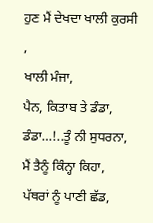ਹੁਣ ਮੈਂ ਦੇਖਦਾ ਖਾਲੀ ਕੁਰਸੀ ,
ਖਾਲੀ ਮੰਜਾ,
ਪੈਨ, ਕਿਤਾਬ ਤੇ ਡੰਡਾ,
ਡੰਡਾ…!..ਤੂੰ ਨੀ ਸੁਧਰਨਾ,
ਮੈਂ ਤੈਨੂੰ ਕਿੰਨ੍ਹਾ ਕਿਹਾ,
ਪੱਥਰਾਂ ਨੂੰ ਪਾਣੀ ਛੱਡ,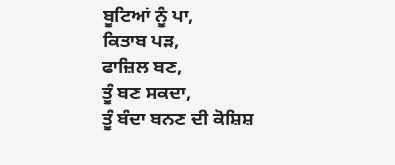ਬੂਟਿਆਂ ਨੂੰ ਪਾ,
ਕਿਤਾਬ ਪੜ,
ਫਾਜ਼ਿਲ ਬਣ,
ਤੂੰ ਬਣ ਸਕਦਾ,
ਤੂੰ ਬੰਦਾ ਬਨਣ ਦੀ ਕੋਸ਼ਿਸ਼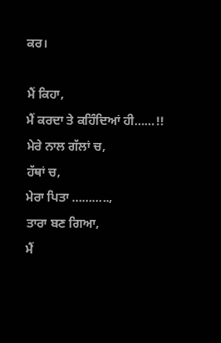ਕਰ।

ਮੈਂ ਕਿਹਾ,
ਮੈਂ ਕਰਦਾ ਤੇ ਕਹਿੰਦਿਆਂ ਹੀ……!!
ਮੇਰੇ ਨਾਲ ਗੱਲਾਂ ਚ,
ਹੱਥਾਂ ਚ,
ਮੇਰਾ ਪਿਤਾ ………..,
ਤਾਰਾ ਬਣ ਗਿਆ,
ਮੈਂ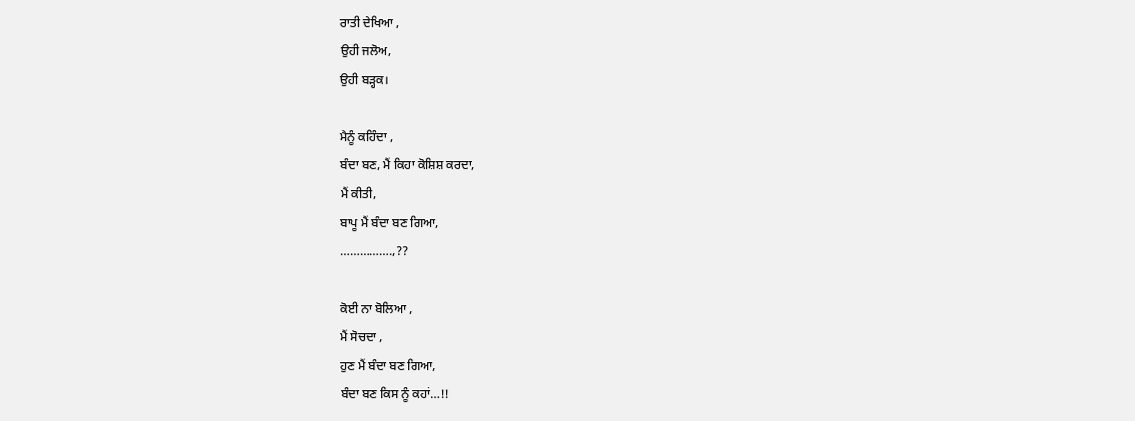ਰਾਤੀ ਦੇਖਿਆ ,
ਉਹੀ ਜਲੋਅ,
ਉਹੀ ਬੜ੍ਹਕ।

ਮੈਨੂੰ ਕਹਿੰਦਾ ,
ਬੰਦਾ ਬਣ, ਮੈਂ ਕਿਹਾ ਕੋਸ਼ਿਸ਼ ਕਰਦਾ,
ਮੈਂ ਕੀਤੀ,
ਬਾਪੂ ਮੈਂ ਬੰਦਾ ਬਣ ਗਿਆ,
…………….,??

ਕੋਈ ਨਾ ਬੋਲਿਆ ,
ਮੈਂ ਸੋਚਦਾ ,
ਹੁਣ ਮੈਂ ਬੰਦਾ ਬਣ ਗਿਆ,
ਬੰਦਾ ਬਣ ਕਿਸ ਨੂੰ ਕਹਾਂ…!!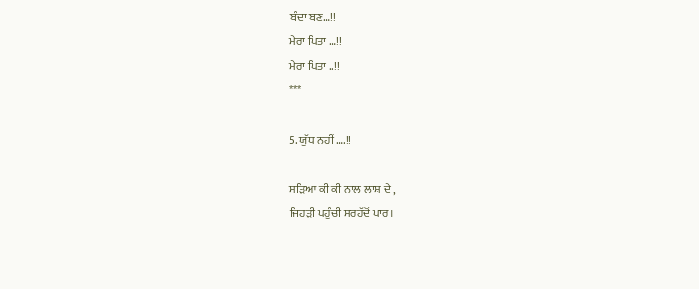ਬੰਦਾ ਬਣ…!!
ਮੇਰਾ ਪਿਤਾ …!!
ਮੇਰਾ ਪਿਤਾ ..!!
***

5. ਯੁੱਧ ਨਹੀਂ ….!!

ਸੜਿਆ ਕੀ ਕੀ ਨਾਲ ਲਾਸ਼ ਦੇ ,
ਜਿਹੜੀ ਪਹੁੰਚੀ ਸਰਹੱਦੋਂ ਪਾਰ।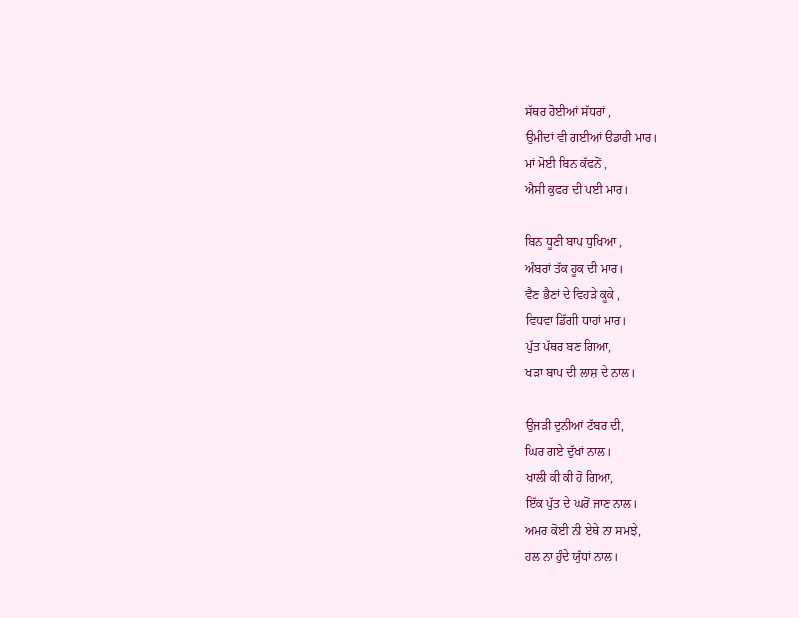ਸੱਥਰ ਹੋਈਆਂ ਸੱਧਰਾਂ ,
ਉਮੀਦਾਂ ਵੀ ਗਈਆਂ ੳਡਾਰੀ ਮਾਰ।
ਮਾਂ ਮੋਈ ਬਿਨ ਕੱਫਨੋਂ ,
ਐਸੀ ਕੁਫਰ ਦੀ ਪਈ ਮਾਰ।

ਬਿਨ ਧੂਣੀ ਬਾਪ ਧੁਖਿਆ ,
ਅੰਬਰਾਂ ਤੱਕ ਹੂਕ ਦੀ ਮਾਰ।
ਵੈਣ ਭੈਣਾਂ ਦੇ ਵਿਹੜੇ ਕੂਕੇ ,
ਵਿਧਵਾ ਡਿੱਗੀ ਧਾਹਾਂ ਮਾਰ।
ਪੁੱਤ ਪੱਥਰ ਬਣ ਗਿਆ,
ਖੜਾ ਬਾਪ ਦੀ ਲਾਸ਼ ਦੇ ਨਾਲ।

ਉਜੜੀ ਦੁਨੀਆਂ ਟੱਬਰ ਦੀ,
ਘਿਰ ਗਏ ਦੁੱਖਾਂ ਨਾਲ।
ਖਾਲੀ ਕੀ ਕੀ ਹੋ ਗਿਆ,
ਇੱਕ ਪੁੱਤ ਦੇ ਘਰੋਂ ਜਾਣ ਨਾਲ।
ਅਮਰ ਕੋਈ ਨੀ ਏਥੇ ਨਾ ਸਮਝੇ,
ਹਲ ਨਾ ਹੁੰਦੇ ਯੁੱਧਾਂ ਨਾਲ।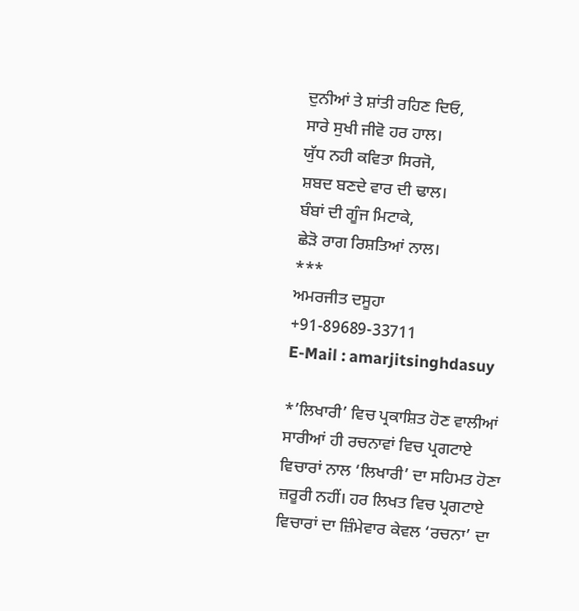ਦੁਨੀਆਂ ਤੇ ਸ਼ਾਂਤੀ ਰਹਿਣ ਦਿਓ,
ਸਾਰੇ ਸੁਖੀ ਜੀਵੋ ਹਰ ਹਾਲ।
ਯੁੱਧ ਨਹੀ ਕਵਿਤਾ ਸਿਰਜੋ,
ਸ਼ਬਦ ਬਣਦੇ ਵਾਰ ਦੀ ਢਾਲ।
ਬੰਬਾਂ ਦੀ ਗੂੰਜ ਮਿਟਾਕੇ,
ਛੇੜੋ ਰਾਗ ਰਿਸ਼ਤਿਆਂ ਨਾਲ।
***
ਅਮਰਜੀਤ ਦਸੂਹਾ
+91-89689-33711
E-Mail : amarjitsinghdasuy

*’ਲਿਖਾਰੀ’ ਵਿਚ ਪ੍ਰਕਾਸ਼ਿਤ ਹੋਣ ਵਾਲੀਆਂ ਸਾਰੀਆਂ ਹੀ ਰਚਨਾਵਾਂ ਵਿਚ ਪ੍ਰਗਟਾਏ ਵਿਚਾਰਾਂ ਨਾਲ ‘ਲਿਖਾਰੀ’ ਦਾ ਸਹਿਮਤ ਹੋਣਾ ਜ਼ਰੂਰੀ ਨਹੀਂ। ਹਰ ਲਿਖਤ ਵਿਚ ਪ੍ਰਗਟਾਏ ਵਿਚਾਰਾਂ ਦਾ ਜ਼ਿੰਮੇਵਾਰ ਕੇਵਲ ‘ਰਚਨਾ’ ਦਾ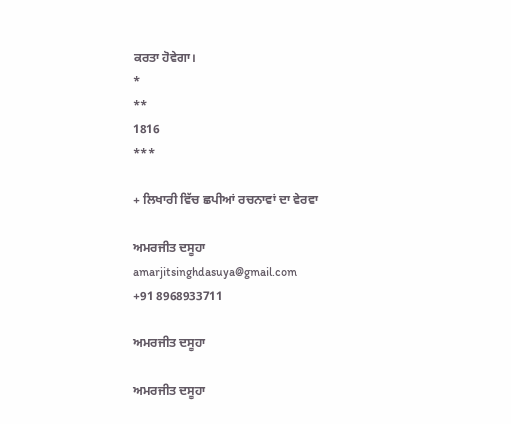ਕਰਤਾ ਹੋਵੇਗਾ।
*
**
1816
***

+ ਲਿਖਾਰੀ ਵਿੱਚ ਛਪੀਆਂ ਰਚਨਾਵਾਂ ਦਾ ਵੇਰਵਾ

ਅਮਰਜੀਤ ਦਸੂਹਾ
amarjitsinghdasuya@gmail.com
+91 8968933711

ਅਮਰਜੀਤ ਦਸੂਹਾ

ਅਮਰਜੀਤ ਦਸੂਹਾ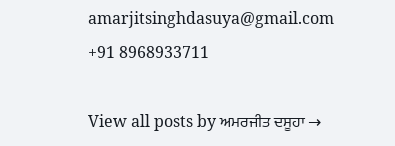amarjitsinghdasuya@gmail.com +91 8968933711

View all posts by ਅਮਰਜੀਤ ਦਸੂਹਾ →